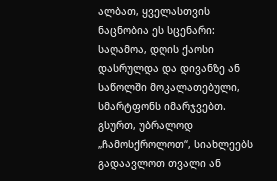ალბათ, ყველასთვის ნაცნობია ეს სცენარი: საღამოა, დღის ქაოსი დასრულდა და დივანზე ან საწოლში მოკალათებული, სმარტფონს იმარჯვებთ. გსურთ, უბრალოდ „ჩამოსქროლოთ“, სიახლეებს გადაავლოთ თვალი ან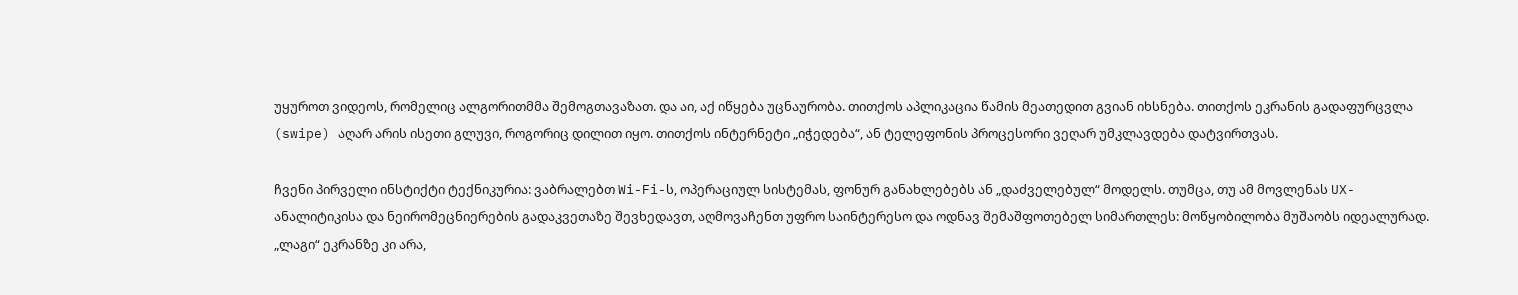უყუროთ ვიდეოს, რომელიც ალგორითმმა შემოგთავაზათ. და აი, აქ იწყება უცნაურობა. თითქოს აპლიკაცია წამის მეათედით გვიან იხსნება. თითქოს ეკრანის გადაფურცვლა (swipe) აღარ არის ისეთი გლუვი, როგორიც დილით იყო. თითქოს ინტერნეტი „იჭედება“, ან ტელეფონის პროცესორი ვეღარ უმკლავდება დატვირთვას.

ჩვენი პირველი ინსტიქტი ტექნიკურია: ვაბრალებთ Wi-Fi-ს, ოპერაციულ სისტემას, ფონურ განახლებებს ან „დაძველებულ“ მოდელს. თუმცა, თუ ამ მოვლენას UX-ანალიტიკისა და ნეირომეცნიერების გადაკვეთაზე შევხედავთ, აღმოვაჩენთ უფრო საინტერესო და ოდნავ შემაშფოთებელ სიმართლეს: მოწყობილობა მუშაობს იდეალურად. „ლაგი“ ეკრანზე კი არა,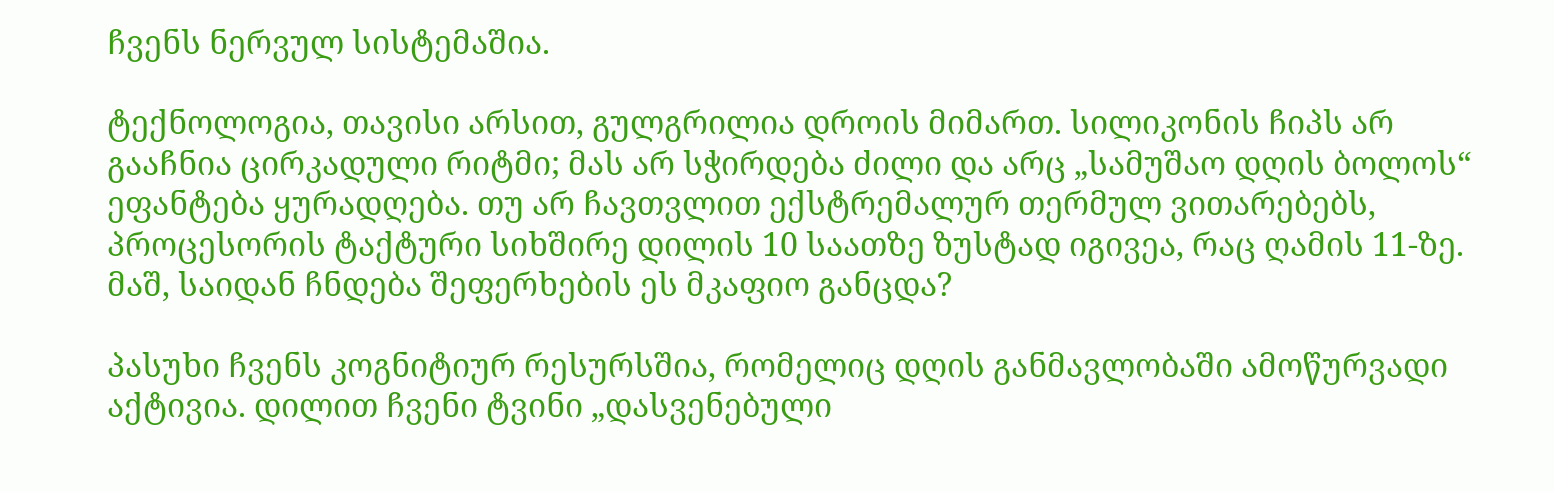ჩვენს ნერვულ სისტემაშია.

ტექნოლოგია, თავისი არსით, გულგრილია დროის მიმართ. სილიკონის ჩიპს არ გააჩნია ცირკადული რიტმი; მას არ სჭირდება ძილი და არც „სამუშაო დღის ბოლოს“ ეფანტება ყურადღება. თუ არ ჩავთვლით ექსტრემალურ თერმულ ვითარებებს, პროცესორის ტაქტური სიხშირე დილის 10 საათზე ზუსტად იგივეა, რაც ღამის 11-ზე. მაშ, საიდან ჩნდება შეფერხების ეს მკაფიო განცდა?

პასუხი ჩვენს კოგნიტიურ რესურსშია, რომელიც დღის განმავლობაში ამოწურვადი აქტივია. დილით ჩვენი ტვინი „დასვენებული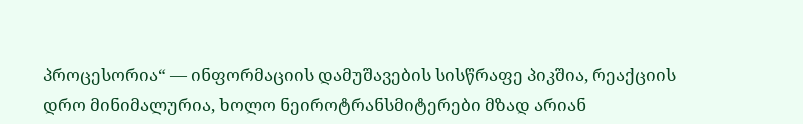პროცესორია“ — ინფორმაციის დამუშავების სისწრაფე პიკშია, რეაქციის დრო მინიმალურია, ხოლო ნეიროტრანსმიტერები მზად არიან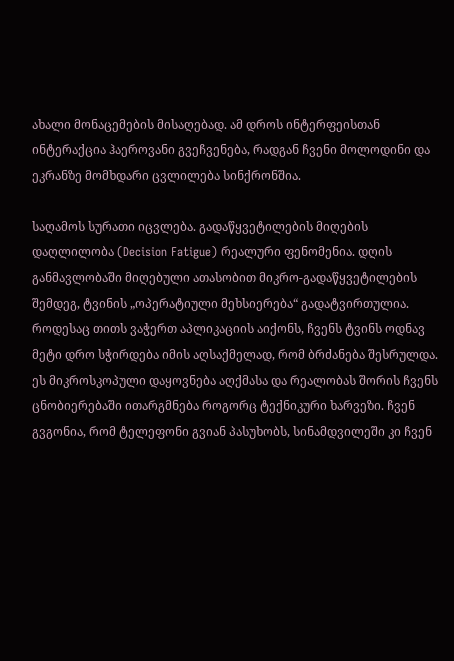ახალი მონაცემების მისაღებად. ამ დროს ინტერფეისთან ინტერაქცია ჰაეროვანი გვეჩვენება, რადგან ჩვენი მოლოდინი და ეკრანზე მომხდარი ცვლილება სინქრონშია.

საღამოს სურათი იცვლება. გადაწყვეტილების მიღების დაღლილობა (Decision Fatigue) რეალური ფენომენია. დღის განმავლობაში მიღებული ათასობით მიკრო-გადაწყვეტილების შემდეგ, ტვინის „ოპერატიული მეხსიერება“ გადატვირთულია. როდესაც თითს ვაჭერთ აპლიკაციის აიქონს, ჩვენს ტვინს ოდნავ მეტი დრო სჭირდება იმის აღსაქმელად, რომ ბრძანება შესრულდა. ეს მიკროსკოპული დაყოვნება აღქმასა და რეალობას შორის ჩვენს ცნობიერებაში ითარგმნება როგორც ტექნიკური ხარვეზი. ჩვენ გვგონია, რომ ტელეფონი გვიან პასუხობს, სინამდვილეში კი ჩვენ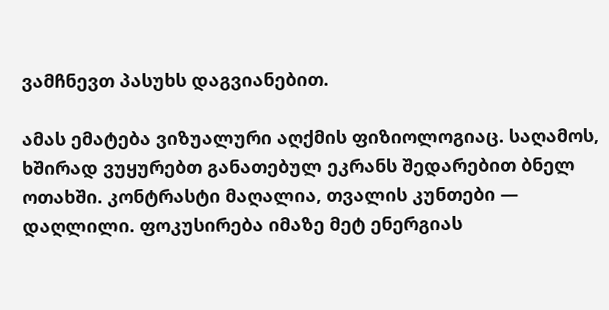ვამჩნევთ პასუხს დაგვიანებით.

ამას ემატება ვიზუალური აღქმის ფიზიოლოგიაც. საღამოს, ხშირად ვუყურებთ განათებულ ეკრანს შედარებით ბნელ ოთახში. კონტრასტი მაღალია, თვალის კუნთები — დაღლილი. ფოკუსირება იმაზე მეტ ენერგიას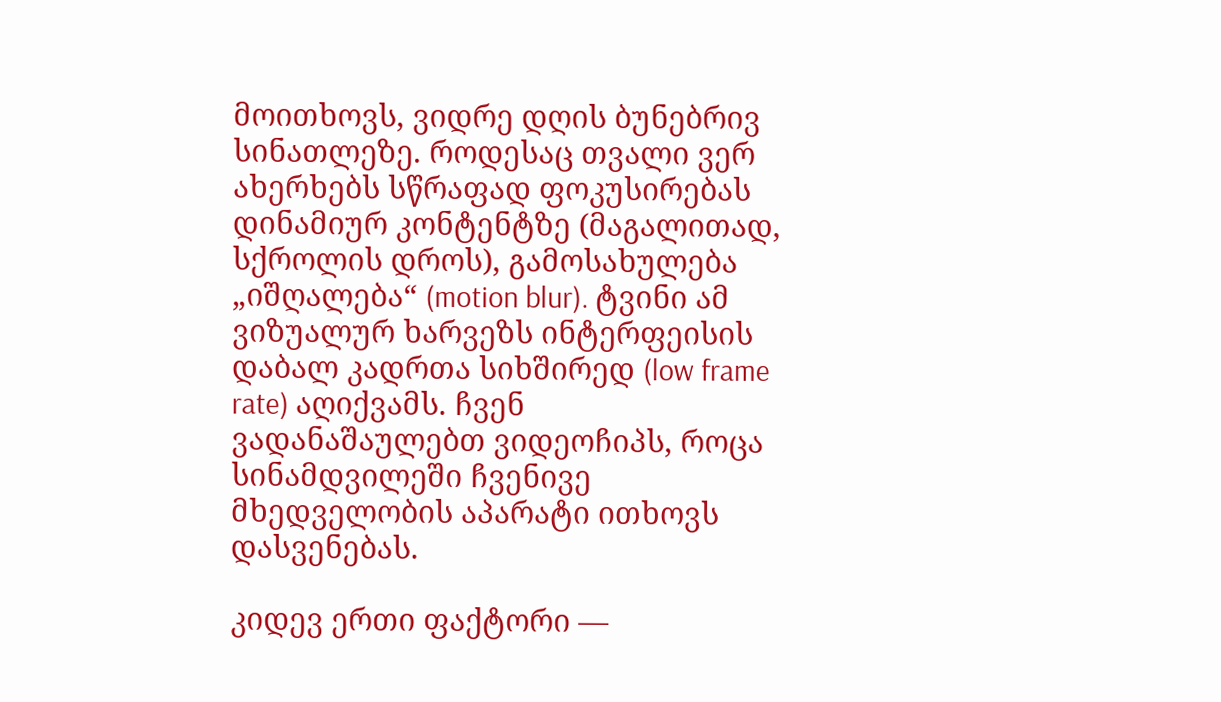მოითხოვს, ვიდრე დღის ბუნებრივ სინათლეზე. როდესაც თვალი ვერ ახერხებს სწრაფად ფოკუსირებას დინამიურ კონტენტზე (მაგალითად, სქროლის დროს), გამოსახულება „იშღალება“ (motion blur). ტვინი ამ ვიზუალურ ხარვეზს ინტერფეისის დაბალ კადრთა სიხშირედ (low frame rate) აღიქვამს. ჩვენ ვადანაშაულებთ ვიდეოჩიპს, როცა სინამდვილეში ჩვენივე მხედველობის აპარატი ითხოვს დასვენებას.

კიდევ ერთი ფაქტორი —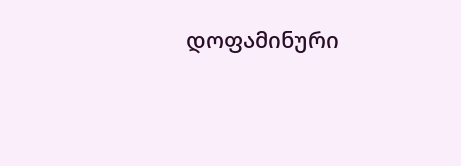დოფამინური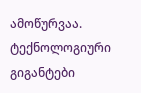ამოწურვაა. ტექნოლოგიური გიგანტები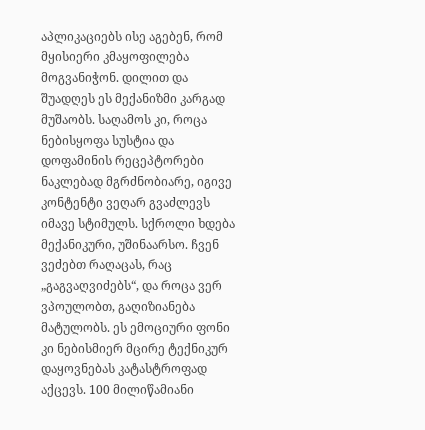აპლიკაციებს ისე აგებენ, რომ მყისიერი კმაყოფილება მოგვანიჭონ. დილით და შუადღეს ეს მექანიზმი კარგად მუშაობს. საღამოს კი, როცა ნებისყოფა სუსტია და დოფამინის რეცეპტორები ნაკლებად მგრძნობიარე, იგივე კონტენტი ვეღარ გვაძლევს იმავე სტიმულს. სქროლი ხდება მექანიკური, უშინაარსო. ჩვენ ვეძებთ რაღაცას, რაც „გაგვაღვიძებს“, და როცა ვერ ვპოულობთ, გაღიზიანება მატულობს. ეს ემოციური ფონი კი ნებისმიერ მცირე ტექნიკურ დაყოვნებას კატასტროფად აქცევს. 100 მილიწამიანი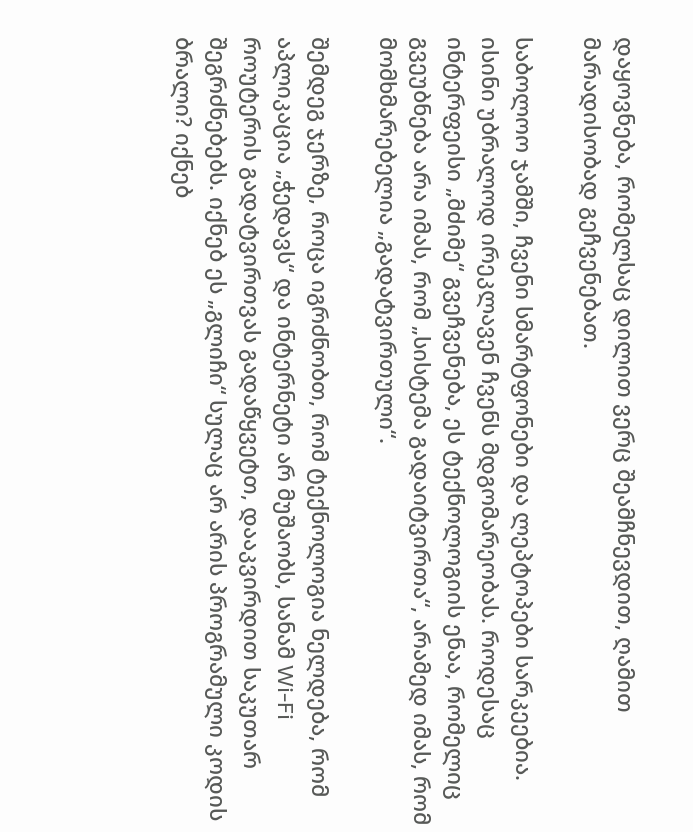დაყოვნება, რომელსაც დილით ვერც შეამჩნევდით, ღამით მარადისობად გეჩვენებათ.

საბოლოო ჯამში, ჩვენი სმარტფონები და ლეპტოპები სარკეებია. ისინი უბრალოდ ირეკლავენ ჩვენს მდგომარეობას. როდესაც ინტერფეისი „მძიმე“ გვეჩვენება, ეს ტექნოლოგიის ენაა, რომელიც გვეუბნება არა იმას, რომ „სისტემა გადაიტვირთა“, არამედ იმას, რომ მომხმარებელია „გადატვირთული“.

შემდეგ ჯერზე, როცა იგრძნობთ, რომ ტექნოლოგია ნელდება, რომ აპლიკაცია „ჭედავს“ და ინტერნეტი არ მუშაობს, სანამ Wi-Fi როუტერის გადატვირთვას გადაწყვეტთ, დააკვირდით საკუთარ შეგრძნებებს. იქნებ ეს „გლიჩი“ სულაც არ არის პროგრამული კოდის ბრალი? იქნებ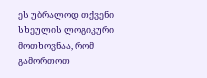ეს უბრალოდ თქვენი სხეულის ლოგიკური მოთხოვნაა, რომ გამორთოთ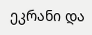ეკრანი და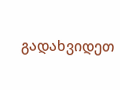გადახვიდეთ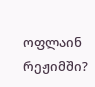ოფლაინ რეჟიმში?